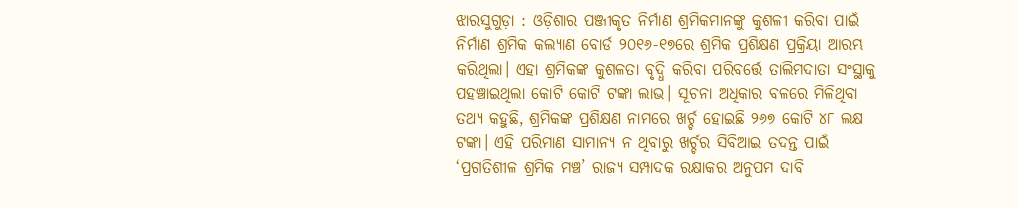ଝାରସୁଗୁଡ଼ା : ଓଡ଼ିଶାର ପଞ୍ଜୀକୃତ ନିର୍ମାଣ ଶ୍ରମିକମାନଙ୍କୁ କୁଶଳୀ କରିବା ପାଇଁ ନିର୍ମାଣ ଶ୍ରମିକ କଲ୍ୟାଣ ବୋର୍ଡ ୨୦୧୬-୧୭ରେ ଶ୍ରମିକ ପ୍ରଶିକ୍ଷଣ ପ୍ରକ୍ରିୟା ଆରମ୍ଭ କରିଥିଲା। ଏହା ଶ୍ରମିକଙ୍କ କୁଶଳତା ବୃଦ୍ଧି କରିବା ପରିବର୍ତ୍ତେ ତାଲିମଦାତା ସଂସ୍ଥାକୁ ପହଞ୍ଚାଇଥିଲା କୋଟି କୋଟି ଟଙ୍କା ଲାଭ। ସୂଚନା ଅଧିକାର ବଳରେ ମିଳିଥିବା ତଥ୍ୟ କହୁଛି, ଶ୍ରମିକଙ୍କ ପ୍ରଶିକ୍ଷଣ ନାମରେ ଖର୍ଚ୍ଚ ହୋଇଛି ୨୬୭ କୋଟି ୪୮ ଲକ୍ଷ ଟଙ୍କା। ଏହି ପରିମାଣ ସାମାନ୍ୟ ନ ଥିବାରୁ ଖର୍ଚ୍ଚର ସିବିଆଇ ତଦନ୍ତ ପାଇଁ ‘ପ୍ରଗତିଶୀଳ ଶ୍ରମିକ ମ‌ଞ୍ଚ’ ରାଜ୍ୟ ସମ୍ପାଦକ ରକ୍ଷାକର ଅନୁପମ ଦାବି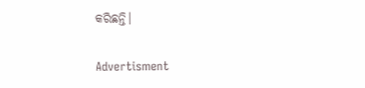କରିଛନ୍ତି।

Advertisment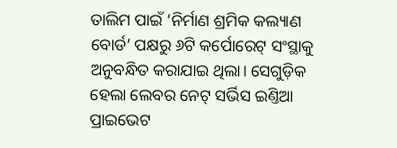ତାଲିମ ପାଇଁ ‘ନିର୍ମାଣ ଶ୍ରମିକ କଲ୍ୟାଣ ବୋର୍ଡ’ ପକ୍ଷରୁ ୬ଟି କର୍ପୋରେଟ୍ ସଂସ୍ଥାକୁ ଅନୁବନ୍ଧିତ କରାଯାଇ ଥିଲା। ସେଗୁଡ଼ିକ ହେଲା ଲେବର ନେଟ୍‌ ସର୍ଭିସ ଇଣ୍ତିଆ ପ୍ରାଇଭେଟ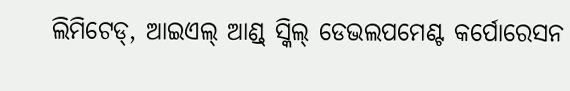ଲିମିଟେଡ୍, ଆଇଏଲ୍ ଆଣ୍ଡ୍‌ ସ୍କିଲ୍ ଡେଭଲପମେଣ୍ଟ କର୍ପୋରେସନ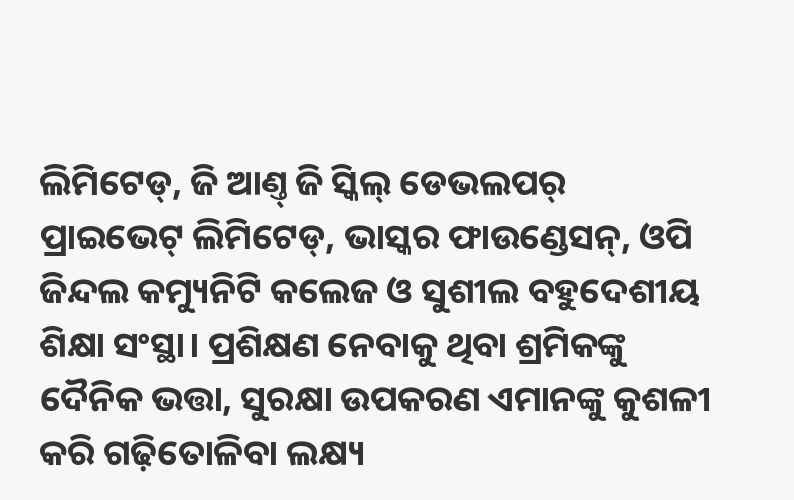ଲିମିଟେଡ୍, ଜି ଆଣ୍ତ୍‌ ଜି ସ୍କିଲ୍‌ ଡେଭଲପର୍‌ ପ୍ରାଇଭେଟ୍ ଲିମିଟେଡ୍, ଭାସ୍କର ଫାଉଣ୍ଡେସନ୍, ଓପି ଜିନ୍ଦଲ କମ୍ୟୁନିଟି କଲେଜ ଓ ସୁଶୀଲ ବହୁଦେଶୀୟ ଶିକ୍ଷା ସଂସ୍ଥା। ପ୍ରଶିକ୍ଷଣ ନେବାକୁ ଥିବା ଶ୍ରମିକଙ୍କୁ ଦୈନିକ ଭତ୍ତା, ସୁରକ୍ଷା ଉପକରଣ ଏମାନଙ୍କୁ କୁଶଳୀ କରି ଗଢ଼ିତୋଳିବା ଲକ୍ଷ୍ୟ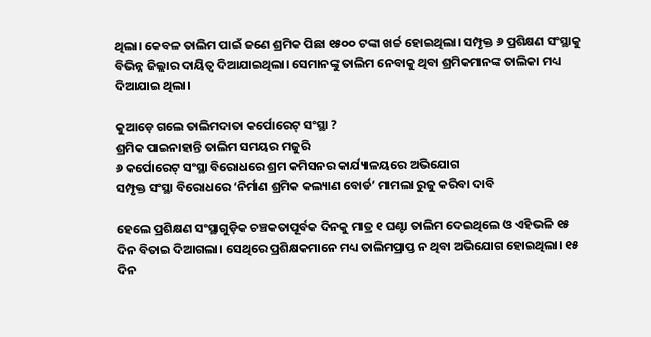ଥିଲା। କେବଳ ତାଲିମ ପାଇଁ ଜଣେ ଶ୍ରମିକ ପିଛା ୧୫୦୦ ଟଙ୍କା ଖର୍ଚ୍ଚ ହୋଇଥିଲା। ସମ୍ପୃକ୍ତ ୬ ପ୍ରଶିକ୍ଷଣ ସଂସ୍ଥାକୁ ବିଭିନ୍ନ ଜିଲ୍ଲାର ଦାୟିତ୍ବ ଦିଆଯାଇଥିଲା। ସେମାନଙ୍କୁ ତାଲିମ ନେବାକୁ ଥିବା ଶ୍ରମିକମାନଙ୍କ ତାଲିକା ମଧ୍ୟ ଦିଆଯାଇ ଥିଲା।

କୁଆଡ଼େ ଗଲେ ତାଲିମଦାତା କର୍ପୋରେଟ୍ ସଂସ୍ଥା ?
ଶ୍ରମିକ ପାଇନାହାନ୍ତି ତାଲିମ ସମୟର ମଜୁରି
୬ କର୍ପୋରେଟ୍ ସଂସ୍ଥା ବିରୋଧରେ ଶ୍ରମ କମିସନର କାର୍ଯ୍ୟାଳୟରେ ଅଭିଯୋଗ
ସମ୍ପୃକ୍ତ ସଂସ୍ଥା ବିରୋଧରେ ‘ନିର୍ମାଣ ଶ୍ରମିକ କଲ୍ୟାଣ ବୋର୍ଡ’ ମାମଲା ରୁଜୁ କରିବା ଦାବି

ହେଲେ ପ୍ରଶିକ୍ଷଣ ସଂସ୍ଥାଗୁଡ଼ିକ ଚଞ୍ଚକତାପୂର୍ବକ ଦିନକୁ ମାତ୍ର ୧ ଘଣ୍ଟା ତାଲିମ ଦେଇଥିଲେ ଓ ଏହିଭଳି ୧୫ ଦିନ ବିତାଇ ଦିଆଗଲା। ସେଥିରେ ପ୍ରଶିକ୍ଷକମାନେ ମଧ୍ୟ ତାଲିମପ୍ରାପ୍ତ ନ ଥିବା ଅଭିଯୋଗ ହୋଇଥିଲା। ୧୫ ଦିନ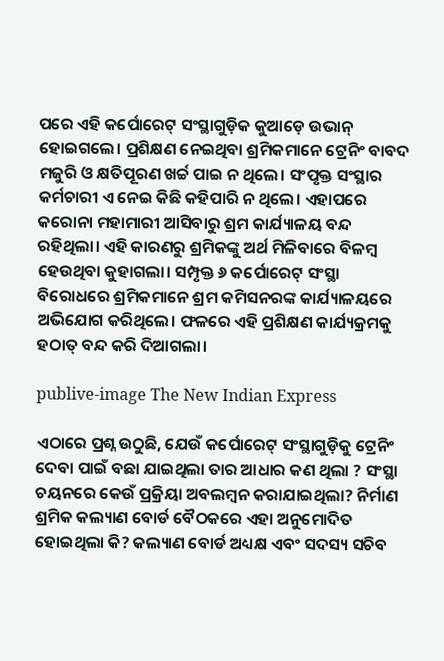ପରେ ଏହି କର୍ପୋରେଟ୍ ସଂସ୍ଥାଗୁଡ଼ିକ କୁଆଡ଼େ ଉଭାନ୍ ହୋଇଗଲେ। ପ୍ରଶିକ୍ଷଣ ନେଇଥିବା ଶ୍ରମିକମାନେ ଟ୍ରେନିଂ ବାବଦ ମଜୁରି ଓ କ୍ଷତିପୂରଣ ଖର୍ଚ୍ଚ ପାଇ ନ ଥିଲେ। ସଂପୃକ୍ତ ସଂସ୍ଥାର କର୍ମଚାରୀ ଏ ନେଇ କିଛି କହିପାରି ନ ଥିଲେ। ଏହାପରେ କରୋନା ମହାମାରୀ ଆସିବାରୁ ଶ୍ରମ କାର୍ଯ୍ୟାଳୟ ବନ୍ଦ ରହିଥିଲା। ଏହି କାରଣରୁ ଶ୍ରମିକଙ୍କୁ ଅର୍ଥ ମିଳିବାରେ ବିଳମ୍ବ ହେଉଥିବା କୁହାଗଲା। ସମ୍ପୃକ୍ତ ୬ କର୍ପୋରେଟ୍ ସଂସ୍ଥା ବିରୋଧରେ ଶ୍ରମିକମାନେ ଶ୍ରମ କମିସନରଙ୍କ କାର୍ଯ୍ୟାଳୟରେ ଅଭିଯୋଗ କରିଥିଲେ। ଫଳରେ ଏହି ପ୍ରଶିକ୍ଷଣ କାର୍ଯ୍ୟକ୍ରମକୁ ହଠାତ୍ ବନ୍ଦ କରି ଦିଆଗଲା।

publive-image The New Indian Express

ଏଠାରେ ପ୍ରଶ୍ନ ଉଠୁଛି, ଯେଉଁ କର୍ପୋରେଟ୍ ସଂସ୍ଥାଗୁଡ଼ିକୁ ଟ୍ରେନିଂ ଦେବା ପାଇଁ ବଛା ଯାଇଥିଲା ତାର ଆଧାର କଣ ଥିଲା ? ସଂସ୍ଥା ଚୟନରେ କେଉଁ ପ୍ରକ୍ରିୟା ଅବଲମ୍ବନ କରାଯାଇଥିଲା? ନିର୍ମାଣ ଶ୍ରମିକ କଲ୍ୟାଣ ବୋର୍ଡ ବୈଠକରେ ଏହା ଅନୁମୋଦିତ ହୋଇଥିଲା କି? କଲ୍ୟାଣ ବୋର୍ଡ ଅଧ୍ୟକ୍ଷ ଏବଂ ସଦସ୍ୟ ସଚିବ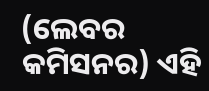(ଲେବର କମିସନର) ଏହି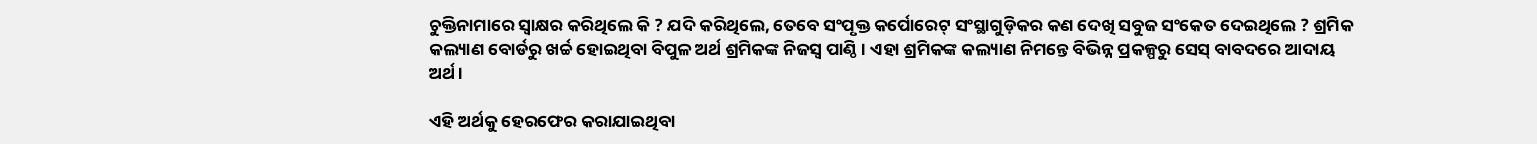ଚୁକ୍ତିନାମାରେ ସ୍ବାକ୍ଷର କରିଥିଲେ କି ? ଯଦି କରିଥିଲେ, ତେବେ ସଂପୃକ୍ତ କର୍ପୋରେଟ୍ ସଂସ୍ଥାଗୁଡ଼ିକର କଣ ଦେଖି ସବୁଜ ସଂକେତ ଦେଇଥିଲେ ? ଶ୍ରମିକ କଲ୍ୟାଣ ବୋର୍ଡରୁ ଖର୍ଚ୍ଚ ହୋଇଥିବା ବିପୁଳ ଅର୍ଥ ଶ୍ରମିକଙ୍କ ନିଜସ୍ବ ପାଣ୍ଠି। ଏହା ଶ୍ରମିକଙ୍କ କଲ୍ୟାଣ ନିମନ୍ତେ ବିଭିନ୍ନ ପ୍ରକଳ୍ପରୁ ସେସ୍‌ ବାବଦରେ ଆଦାୟ ଅର୍ଥ।

ଏହି ଅର୍ଥକୁ ହେରଫେର କରାଯାଇଥିବା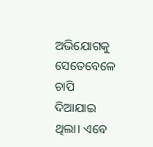ଅଭିଯୋଗକୁ ସେତେବେଳେ ଚାପି ଦିଆଯାଇ ଥିଲା। ଏବେ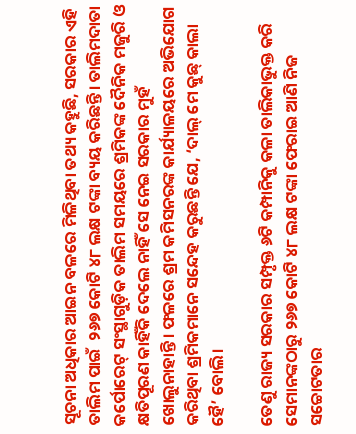ସୂଚନା ଅଧିକାର ଆଇନ ବଳରେ ମିଳିଥିବା ତଥ୍ୟ କହୁଛି, ସରକାର ଏହି ତାଲିମ ପାଇଁ  ୨୬୭ କୋଟି ୪୮ ଲକ୍ଷ ଟଙ୍କା ବ୍ୟୟ କରିଛନ୍ତି। ତାଲିମଦାତା କର୍ପୋରେଟ୍ ସଂସ୍ଥାଗୁଡ଼ିକ ତାଲିମ ସମୟରେ ଶ୍ରମିକଙ୍କ ଦୈନିକ ମଜୁରି ଓ କ୍ଷତିପୂରଣ କାହିଁକି ଦେଲେ ନାହିଁ ସେ ନେଇ ସରକାର ମୁହଁ ଖୋଲୁନାହାନ୍ତି। ଫଳରେ ଶ୍ରମ କମିସନରଙ୍କ କାର୍ଯ୍ୟାଳୟରେ ଅଭିଯୋଗ କରିଥିବା ଶ୍ରମିକମାନେ ସନ୍ଦେହ କରୁଛନ୍ତି ଯେ, ‘ଦାଲ୍ ମେ କୁଛ୍‌ କାଲା ହୈ’ ବୋଲି।

ତେଣୁ ରାଜ୍ୟ ସରକାର ସମ୍ପୃକ୍ତ ୬ଟି କମ୍ପାନିକୁ କଳା ତାଲିକାଭୁକ୍ତ କରି ସେମାନଙ୍କଠାରୁ ୨୬୭ କୋଟି ୪୮ ଲକ୍ଷ ଟଙ୍କା ଫେରାଇ ଆଣି ନିଜ ସଚ୍ଚୋଟତାର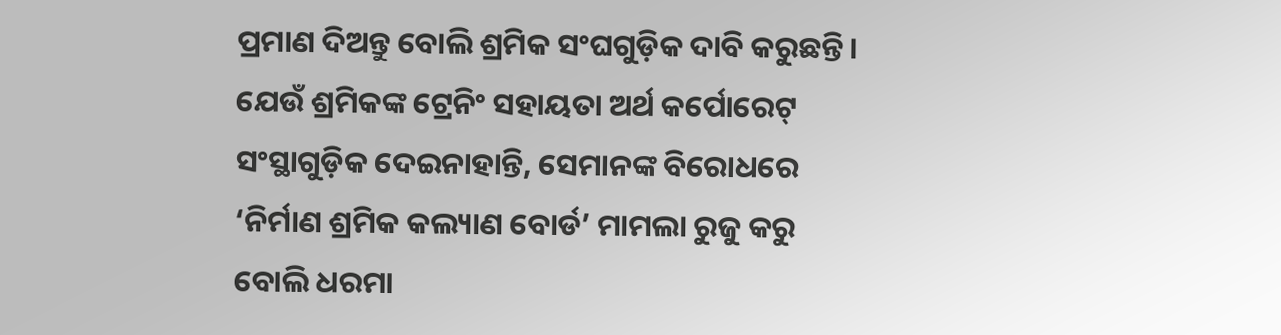ପ୍ରମାଣ ଦିଅନ୍ତୁ ବୋଲି ଶ୍ରମିକ ସଂଘଗୁଡ଼ିକ ଦାବି କରୁଛନ୍ତି। ଯେଉଁ ଶ୍ରମିକଙ୍କ ଟ୍ରେନିଂ ସହାୟତା ଅର୍ଥ କର୍ପୋରେଟ୍ ସଂସ୍ଥାଗୁଡ଼ିକ ଦେଇନାହାନ୍ତି, ସେମାନଙ୍କ ବିରୋଧରେ ‘ନିର୍ମାଣ ଶ୍ରମିକ କଲ୍ୟାଣ ବୋର୍ଡ’ ମାମଲା ରୁଜୁ କରୁ ବୋଲି ଧରମା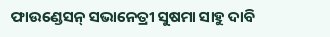ଫାଉଣ୍ଡେସନ୍‌ ସଭାନେତ୍ରୀ ସୁଷମା ସାହୁ ଦାବି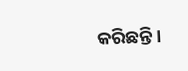କରିଛନ୍ତି।